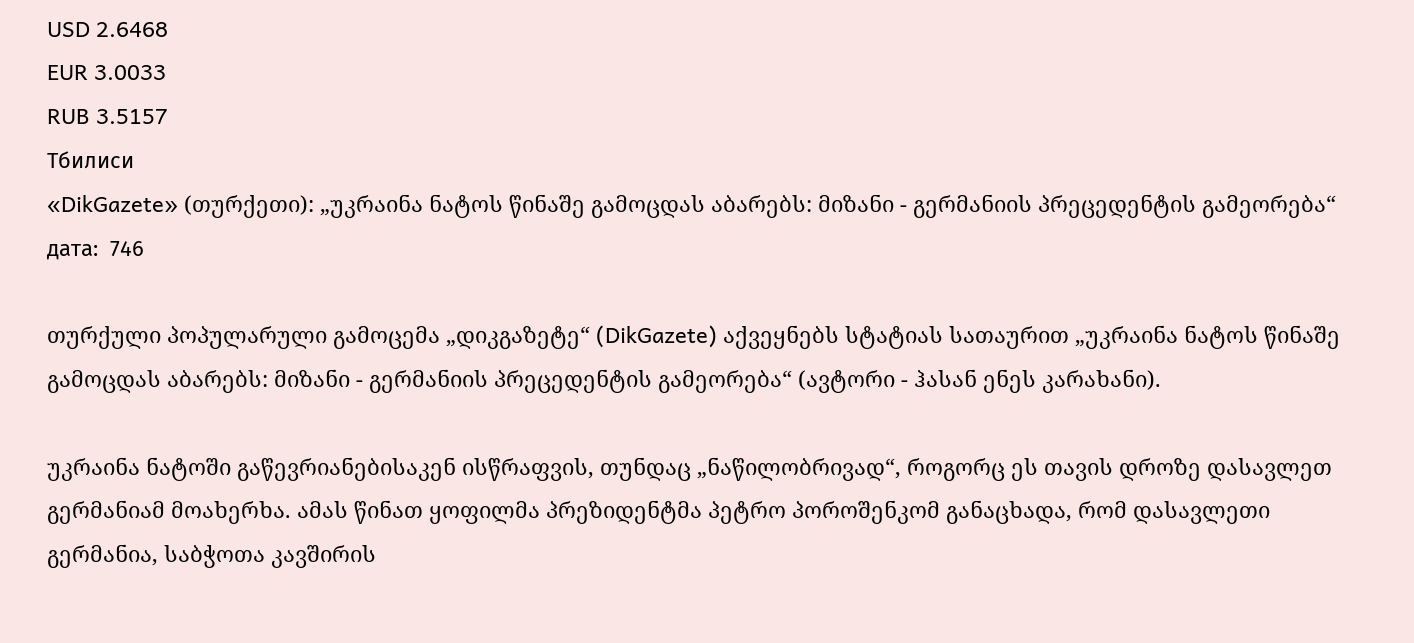USD 2.6468
EUR 3.0033
RUB 3.5157
Тбилиси
«DikGazete» (თურქეთი): „უკრაინა ნატოს წინაშე გამოცდას აბარებს: მიზანი - გერმანიის პრეცედენტის გამეორება“
дата:  746

თურქული პოპულარული გამოცემა „დიკგაზეტე“ (DikGazete) აქვეყნებს სტატიას სათაურით „უკრაინა ნატოს წინაშე გამოცდას აბარებს: მიზანი - გერმანიის პრეცედენტის გამეორება“ (ავტორი - ჰასან ენეს კარახანი).

უკრაინა ნატოში გაწევრიანებისაკენ ისწრაფვის, თუნდაც „ნაწილობრივად“, როგორც ეს თავის დროზე დასავლეთ გერმანიამ მოახერხა. ამას წინათ ყოფილმა პრეზიდენტმა პეტრო პოროშენკომ განაცხადა, რომ დასავლეთი გერმანია, საბჭოთა კავშირის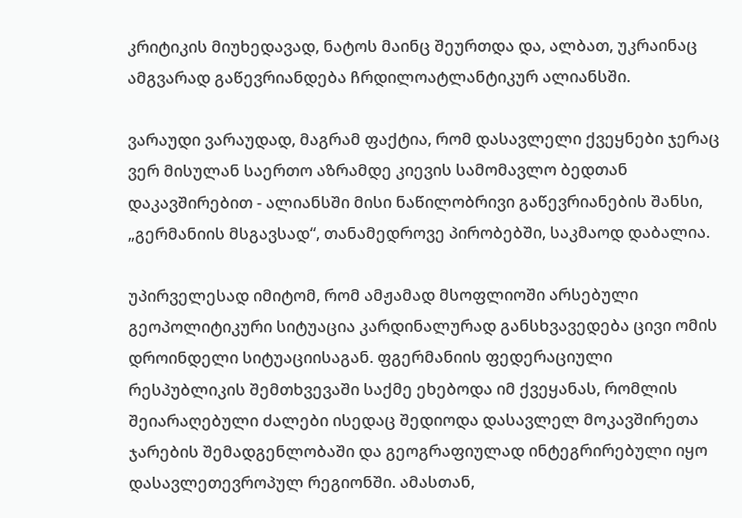კრიტიკის მიუხედავად, ნატოს მაინც შეურთდა და, ალბათ, უკრაინაც ამგვარად გაწევრიანდება ჩრდილოატლანტიკურ ალიანსში.

ვარაუდი ვარაუდად, მაგრამ ფაქტია, რომ დასავლელი ქვეყნები ჯერაც ვერ მისულან საერთო აზრამდე კიევის სამომავლო ბედთან დაკავშირებით - ალიანსში მისი ნაწილობრივი გაწევრიანების შანსი, „გერმანიის მსგავსად“, თანამედროვე პირობებში, საკმაოდ დაბალია.

უპირველესად იმიტომ, რომ ამჟამად მსოფლიოში არსებული გეოპოლიტიკური სიტუაცია კარდინალურად განსხვავედება ცივი ომის დროინდელი სიტუაციისაგან. ფგერმანიის ფედერაციული რესპუბლიკის შემთხვევაში საქმე ეხებოდა იმ ქვეყანას, რომლის შეიარაღებული ძალები ისედაც შედიოდა დასავლელ მოკავშირეთა ჯარების შემადგენლობაში და გეოგრაფიულად ინტეგრირებული იყო დასავლეთევროპულ რეგიონში. ამასთან,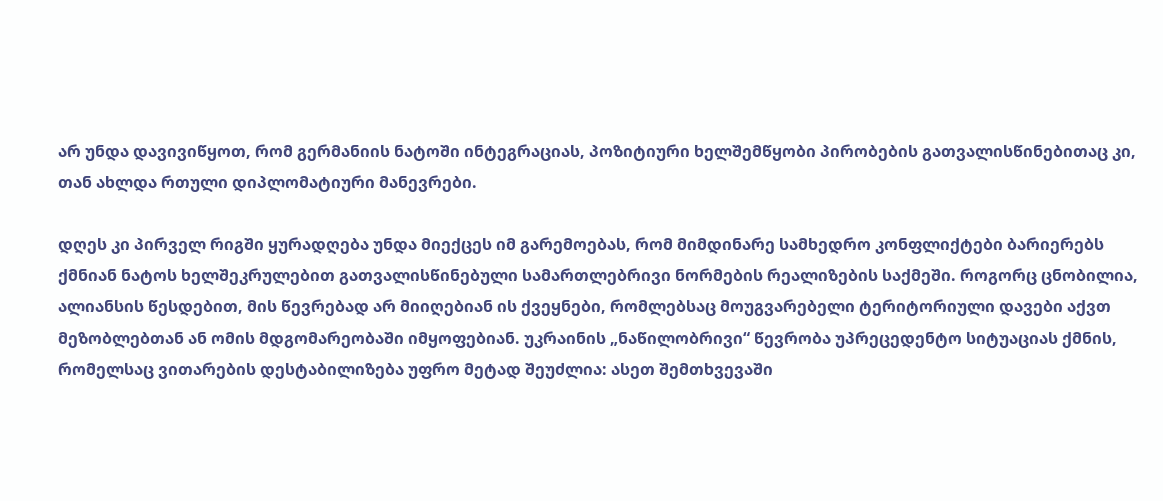არ უნდა დავივიწყოთ, რომ გერმანიის ნატოში ინტეგრაციას, პოზიტიური ხელშემწყობი პირობების გათვალისწინებითაც კი, თან ახლდა რთული დიპლომატიური მანევრები.

დღეს კი პირველ რიგში ყურადღება უნდა მიექცეს იმ გარემოებას, რომ მიმდინარე სამხედრო კონფლიქტები ბარიერებს ქმნიან ნატოს ხელშეკრულებით გათვალისწინებული სამართლებრივი ნორმების რეალიზების საქმეში. როგორც ცნობილია, ალიანსის წესდებით, მის წევრებად არ მიიღებიან ის ქვეყნები, რომლებსაც მოუგვარებელი ტერიტორიული დავები აქვთ მეზობლებთან ან ომის მდგომარეობაში იმყოფებიან. უკრაინის „ნაწილობრივი“ წევრობა უპრეცედენტო სიტუაციას ქმნის, რომელსაც ვითარების დესტაბილიზება უფრო მეტად შეუძლია: ასეთ შემთხვევაში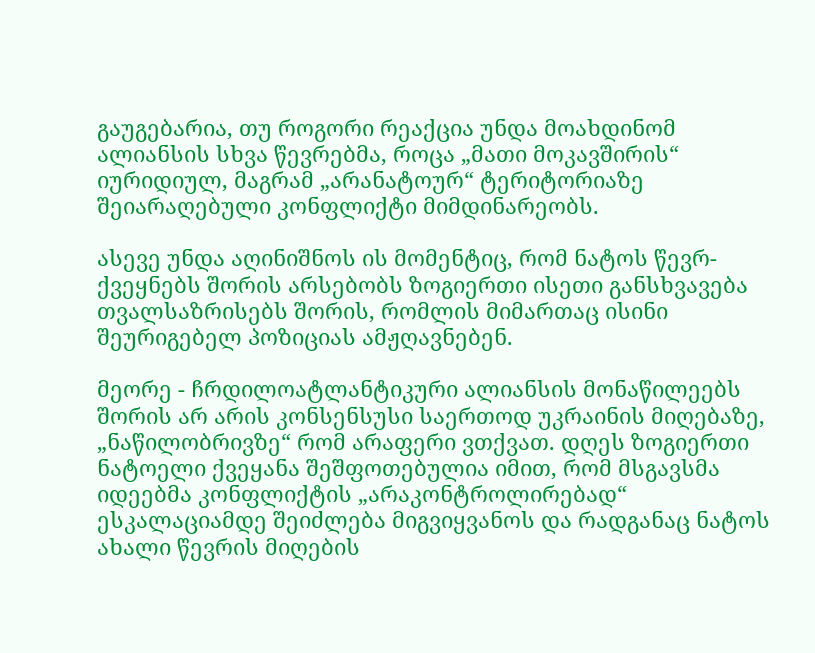გაუგებარია, თუ როგორი რეაქცია უნდა მოახდინომ ალიანსის სხვა წევრებმა, როცა „მათი მოკავშირის“ იურიდიულ, მაგრამ „არანატოურ“ ტერიტორიაზე შეიარაღებული კონფლიქტი მიმდინარეობს.

ასევე უნდა აღინიშნოს ის მომენტიც, რომ ნატოს წევრ-ქვეყნებს შორის არსებობს ზოგიერთი ისეთი განსხვავება თვალსაზრისებს შორის, რომლის მიმართაც ისინი შეურიგებელ პოზიციას ამჟღავნებენ.

მეორე - ჩრდილოატლანტიკური ალიანსის მონაწილეებს შორის არ არის კონსენსუსი საერთოდ უკრაინის მიღებაზე, „ნაწილობრივზე“ რომ არაფერი ვთქვათ. დღეს ზოგიერთი ნატოელი ქვეყანა შეშფოთებულია იმით, რომ მსგავსმა იდეებმა კონფლიქტის „არაკონტროლირებად“ ესკალაციამდე შეიძლება მიგვიყვანოს და რადგანაც ნატოს ახალი წევრის მიღების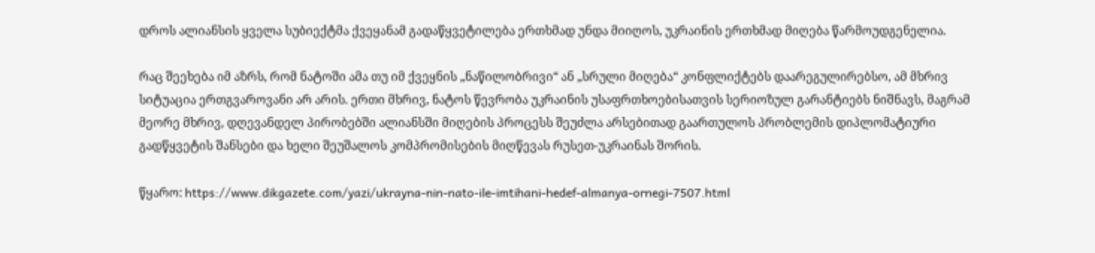დროს ალიანსის ყველა სუბიექტმა ქვეყანამ გადაწყვეტილება ერთხმად უნდა მიიღოს, უკრაინის ერთხმად მიღება წარმოუდგენელია.

რაც შეეხება იმ აზრს, რომ ნატოში ამა თუ იმ ქვეყნის „ნაწილობრივი“ ან „სრული მიღება“ კონფლიქტებს დაარეგულირებსო, ამ მხრივ სიტუაცია ერთგვაროვანი არ არის. ერთი მხრივ, ნატოს წევრობა უკრაინის უსაფრთხოებისათვის სერიოზულ გარანტიებს ნიშნავს, მაგრამ მეორე მხრივ, დღევანდელ პირობებში ალიანსში მიღების პროცესს შეუძლა არსებითად გაართულოს პრობლემის დიპლომატიური გადწყვეტის შანსები და ხელი შეუშალოს კომპრომისების მიღწევას რუსეთ-უკრაინას შორის.

წყარო: https://www.dikgazete.com/yazi/ukrayna-nin-nato-ile-imtihani-hedef-almanya-ornegi-7507.html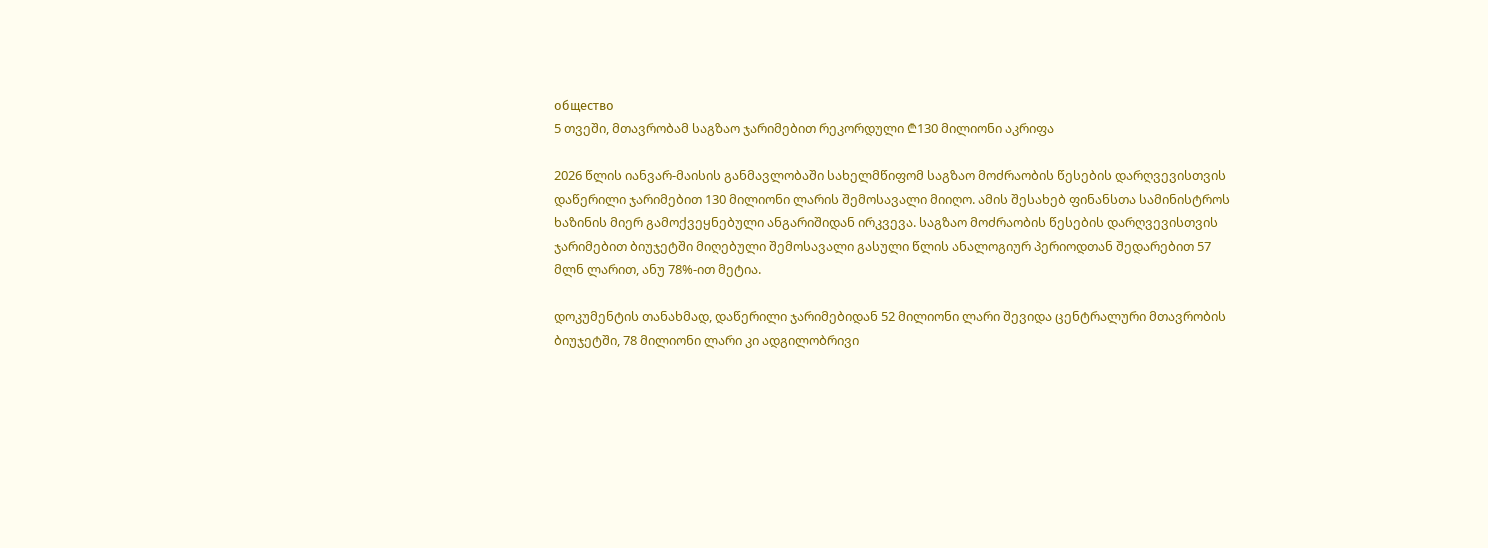общество
5 თვეში, მთავრობამ საგზაო ჯარიმებით რეკორდული ₾130 მილიონი აკრიფა

2026 წლის იანვარ-მაისის განმავლობაში სახელმწიფომ საგზაო მოძრაობის წესების დარღვევისთვის დაწერილი ჯარიმებით 130 მილიონი ლარის შემოსავალი მიიღო. ამის შესახებ ფინანსთა სამინისტროს ხაზინის მიერ გამოქვეყნებული ანგარიშიდან ირკვევა. საგზაო მოძრაობის წესების დარღვევისთვის ჯარიმებით ბიუჯეტში მიღებული შემოსავალი გასული წლის ანალოგიურ პერიოდთან შედარებით 57 მლნ ლარით, ანუ 78%-ით მეტია.

დოკუმენტის თანახმად, დაწერილი ჯარიმებიდან 52 მილიონი ლარი შევიდა ცენტრალური მთავრობის ბიუჯეტში, 78 მილიონი ლარი კი ადგილობრივი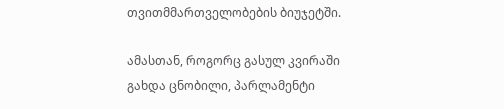თვითმმართველობების ბიუჯეტში.

ამასთან, როგორც გასულ კვირაში გახდა ცნობილი, პარლამენტი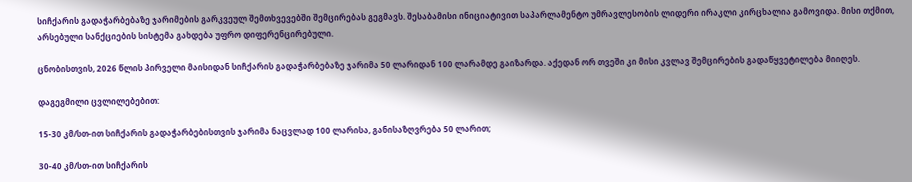სიჩქარის გადაჭარბებაზე ჯარიმების გარკვეულ შემთხვევებში შემცირებას გეგმავს. შესაბამისი ინიციატივით საპარლამენტო უმრავლესობის ლიდერი ირაკლი კირცხალია გამოვიდა. მისი თქმით, არსებული სანქციების სისტემა გახდება უფრო დიფერენცირებული.

ცნობისთვის, 2026 წლის პირველი მაისიდან სიჩქარის გადაჭარბებაზე ჯარიმა 50 ლარიდან 100 ლარამდე გაიზარდა. აქედან ორ თვეში კი მისი კვლავ შემცირების გადაწყვეტილება მიიღეს.

დაგეგმილი ცვლილებებით:

15-30 კმ/სთ-ით სიჩქარის გადაჭარბებისთვის ჯარიმა ნაცვლად 100 ლარისა, განისაზღვრება 50 ლარით;

30-40 კმ/სთ-ით სიჩქარის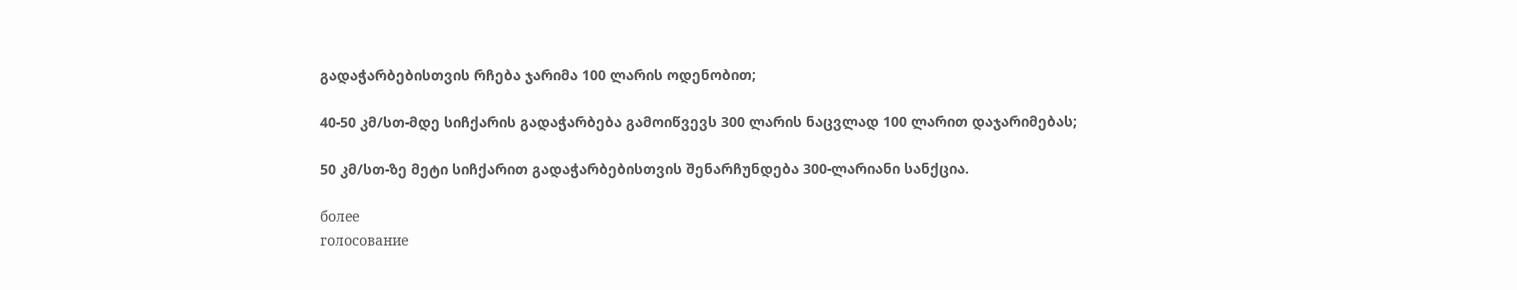გადაჭარბებისთვის რჩება ჯარიმა 100 ლარის ოდენობით;

40-50 კმ/სთ-მდე სიჩქარის გადაჭარბება გამოიწვევს 300 ლარის ნაცვლად 100 ლარით დაჯარიმებას;

50 კმ/სთ-ზე მეტი სიჩქარით გადაჭარბებისთვის შენარჩუნდება 300-ლარიანი სანქცია.

более
голосование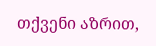თქვენი აზრით,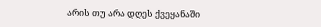არის თუ არა დღეს ქვეყანაში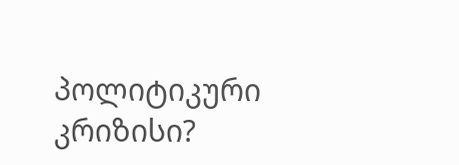პოლიტიკური კრიზისი?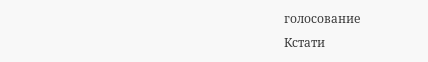голосование
Кстати